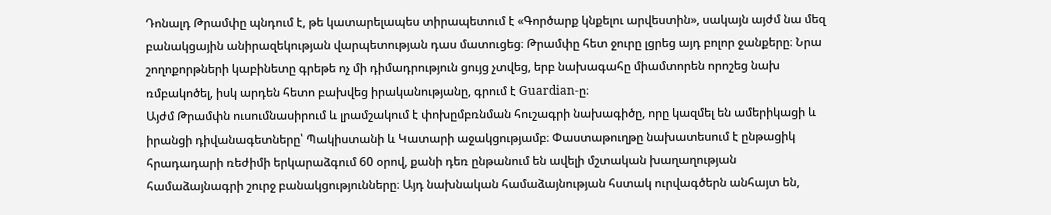Դոնալդ Թրամփը պնդում է, թե կատարելապես տիրապետում է «Գործարք կնքելու արվեստին», սակայն այժմ նա մեզ բանակցային անիրազեկության վարպետության դաս մատուցեց։ Թրամփը հետ ջուրը լցրեց այդ բոլոր ջանքերը։ Նրա շողոքորթների կաբինետը գրեթե ոչ մի դիմադրություն ցույց չտվեց, երբ նախագահը միամտորեն որոշեց նախ ռմբակոծել, իսկ արդեն հետո բախվեց իրականությանը, գրում է Guardian-ը։
Այժմ Թրամփն ուսումնասիրում և լրամշակում է փոխըմբռնման հուշագրի նախագիծը, որը կազմել են ամերիկացի և իրանցի դիվանագետները՝ Պակիստանի և Կատարի աջակցությամբ։ Փաստաթուղթը նախատեսում է ընթացիկ հրադադարի ռեժիմի երկարաձգում 60 օրով, քանի դեռ ընթանում են ավելի մշտական խաղաղության համաձայնագրի շուրջ բանակցությունները։ Այդ նախնական համաձայնության հստակ ուրվագծերն անհայտ են,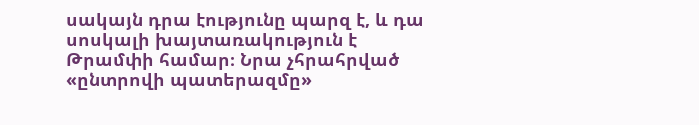սակայն դրա էությունը պարզ է, և դա սոսկալի խայտառակություն է Թրամփի համար։ Նրա չհրահրված «ընտրովի պատերազմը»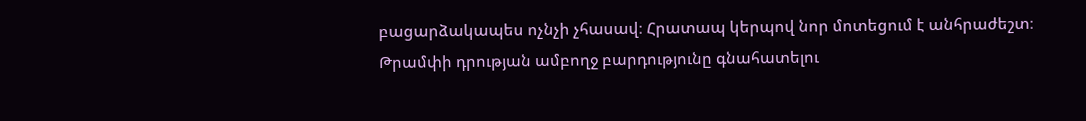բացարձակապես ոչնչի չհասավ։ Հրատապ կերպով նոր մոտեցում է անհրաժեշտ։
Թրամփի դրության ամբողջ բարդությունը գնահատելու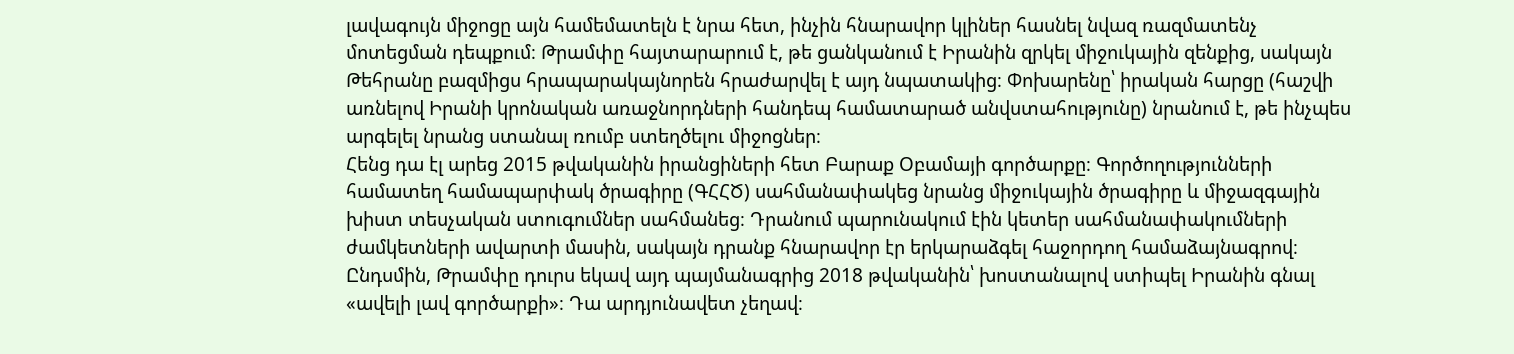լավագույն միջոցը այն համեմատելն է նրա հետ, ինչին հնարավոր կլիներ հասնել նվազ ռազմատենչ մոտեցման դեպքում։ Թրամփը հայտարարում է, թե ցանկանում է Իրանին զրկել միջուկային զենքից, սակայն Թեհրանը բազմիցս հրապարակայնորեն հրաժարվել է այդ նպատակից։ Փոխարենը՝ իրական հարցը (հաշվի առնելով Իրանի կրոնական առաջնորդների հանդեպ համատարած անվստահությունը) նրանում է, թե ինչպես արգելել նրանց ստանալ ռումբ ստեղծելու միջոցներ։
Հենց դա էլ արեց 2015 թվականին իրանցիների հետ Բարաք Օբամայի գործարքը։ Գործողությունների համատեղ համապարփակ ծրագիրը (ԳՀՀԾ) սահմանափակեց նրանց միջուկային ծրագիրը և միջազգային խիստ տեսչական ստուգումներ սահմանեց։ Դրանում պարունակում էին կետեր սահմանափակումների ժամկետների ավարտի մասին, սակայն դրանք հնարավոր էր երկարաձգել հաջորդող համաձայնագրով։ Ընդսմին, Թրամփը դուրս եկավ այդ պայմանագրից 2018 թվականին՝ խոստանալով ստիպել Իրանին գնալ «ավելի լավ գործարքի»։ Դա արդյունավետ չեղավ։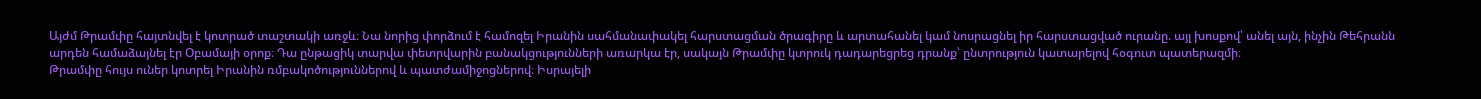Այժմ Թրամփը հայտնվել է կոտրած տաշտակի առջև։ Նա նորից փորձում է համոզել Իրանին սահմանափակել հարստացման ծրագիրը և արտահանել կամ նոսրացնել իր հարստացված ուրանը. այլ խոսքով՝ անել այն, ինչին Թեհրանն արդեն համաձայնել էր Օբամայի օրոք։ Դա ընթացիկ տարվա փետրվարին բանակցությունների առարկա էր, սակայն Թրամփը կտրուկ դադարեցրեց դրանք՝ ընտրություն կատարելով հօգուտ պատերազմի։
Թրամփը հույս ուներ կոտրել Իրանին ռմբակոծություններով և պատժամիջոցներով։ Իսրայելի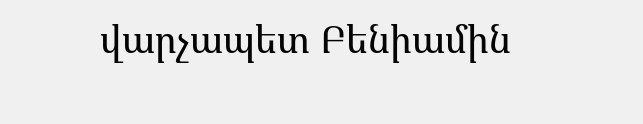վարչապետ Բենիամին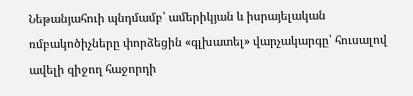Նեթանյահուի պնդմամբ՝ ամերիկյան և իսրայելական ռմբակոծիչները փորձեցին «գլխատել» վարչակարգը՝ հուսալով ավելի զիջող հաջորդի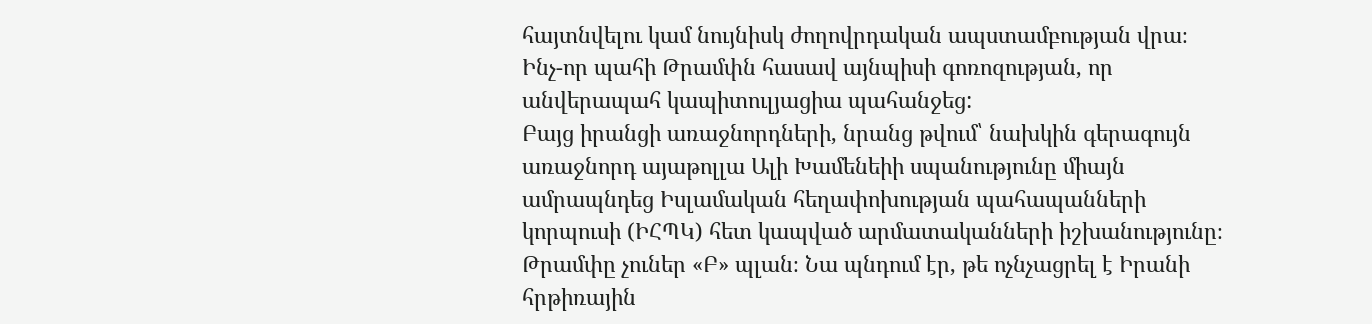հայտնվելու կամ նույնիսկ ժողովրդական ապստամբության վրա։ Ինչ-որ պահի Թրամփն հասավ այնպիսի գոռոզության, որ անվերապահ կապիտուլյացիա պահանջեց:
Բայց իրանցի առաջնորդների, նրանց թվում՝ նախկին գերագույն առաջնորդ այաթոլլա Ալի Խամենեիի սպանությունը միայն ամրապնդեց Իսլամական հեղափոխության պահապանների կորպուսի (ԻՀՊԿ) հետ կապված արմատականների իշխանությունը։
Թրամփը չուներ «Բ» պլան։ Նա պնդում էր, թե ոչնչացրել է Իրանի հրթիռային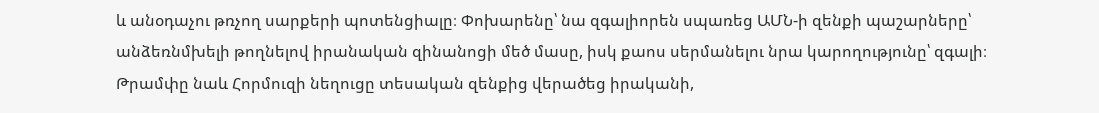և անօդաչու թռչող սարքերի պոտենցիալը։ Փոխարենը՝ նա զգալիորեն սպառեց ԱՄՆ-ի զենքի պաշարները՝ անձեռնմխելի թողնելով իրանական զինանոցի մեծ մասը, իսկ քաոս սերմանելու նրա կարողությունը՝ զգալի։
Թրամփը նաև Հորմուզի նեղուցը տեսական զենքից վերածեց իրականի,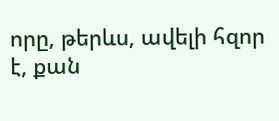որը, թերևս, ավելի հզոր է, քան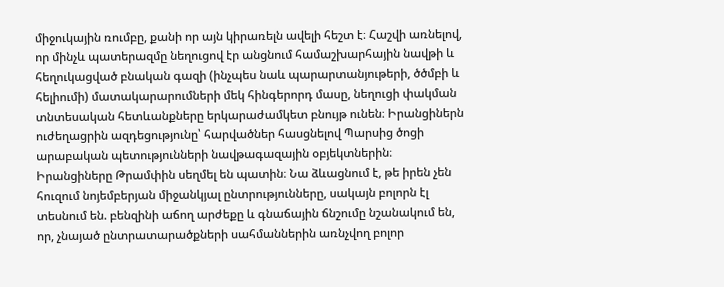միջուկային ռումբը, քանի որ այն կիրառելն ավելի հեշտ է։ Հաշվի առնելով, որ մինչև պատերազմը նեղուցով էր անցնում համաշխարհային նավթի և հեղուկացված բնական գազի (ինչպես նաև պարարտանյութերի, ծծմբի և հելիումի) մատակարարումների մեկ հինգերորդ մասը, նեղուցի փակման տնտեսական հետևանքները երկարաժամկետ բնույթ ունեն։ Իրանցիներն ուժեղացրին ազդեցությունը՝ հարվածներ հասցնելով Պարսից ծոցի արաբական պետությունների նավթագազային օբյեկտներին։
Իրանցիները Թրամփին սեղմել են պատին։ Նա ձևացնում է, թե իրեն չեն հուզում նոյեմբերյան միջանկյալ ընտրությունները, սակայն բոլորն էլ տեսնում են. բենզինի աճող արժեքը և գնաճային ճնշումը նշանակում են, որ, չնայած ընտրատարածքների սահմաններին առնչվող բոլոր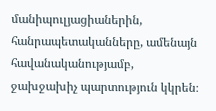մանիպուլյացիաներին, հանրապետականները, ամենայն հավանականությամբ, ջախջախիչ պարտություն կկրեն։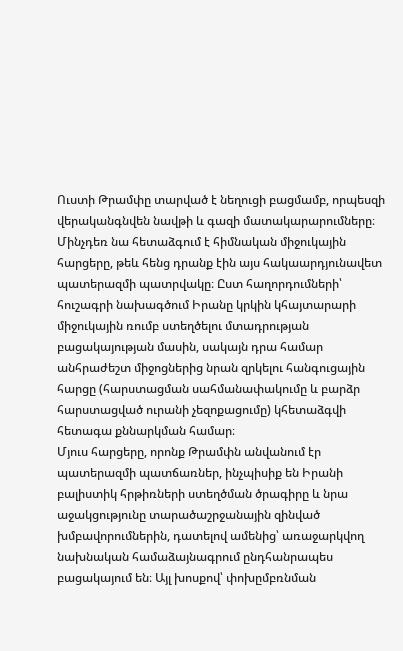Ուստի Թրամփը տարված է նեղուցի բացմամբ, որպեսզի վերականգնվեն նավթի և գազի մատակարարումները։ Մինչդեռ նա հետաձգում է հիմնական միջուկային հարցերը, թեև հենց դրանք էին այս հակաարդյունավետ պատերազմի պատրվակը։ Ըստ հաղորդումների՝ հուշագրի նախագծում Իրանը կրկին կհայտարարի միջուկային ռումբ ստեղծելու մտադրության բացակայության մասին, սակայն դրա համար անհրաժեշտ միջոցներից նրան զրկելու հանգուցային հարցը (հարստացման սահմանափակումը և բարձր հարստացված ուրանի չեզոքացումը) կհետաձգվի հետագա քննարկման համար։
Մյուս հարցերը, որոնք Թրամփն անվանում էր պատերազմի պատճառներ, ինչպիսիք են Իրանի բալիստիկ հրթիռների ստեղծման ծրագիրը և նրա աջակցությունը տարածաշրջանային զինված խմբավորումներին, դատելով ամենից՝ առաջարկվող նախնական համաձայնագրում ընդհանրապես բացակայում են։ Այլ խոսքով՝ փոխըմբռնման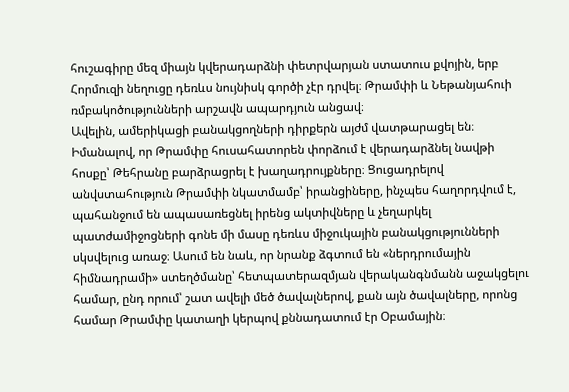հուշագիրը մեզ միայն կվերադարձնի փետրվարյան ստատուս քվոյին, երբ Հորմուզի նեղուցը դեռևս նույնիսկ գործի չէր դրվել։ Թրամփի և Նեթանյահուի ռմբակոծությունների արշավն ապարդյուն անցավ։
Ավելին, ամերիկացի բանակցողների դիրքերն այժմ վատթարացել են։ Իմանալով, որ Թրամփը հուսահատորեն փորձում է վերադարձնել նավթի հոսքը՝ Թեհրանը բարձրացրել է խաղադրույքները։ Ցուցադրելով անվստահություն Թրամփի նկատմամբ՝ իրանցիները, ինչպես հաղորդվում է, պահանջում են ապասառեցնել իրենց ակտիվները և չեղարկել պատժամիջոցների գոնե մի մասը դեռևս միջուկային բանակցությունների սկսվելուց առաջ։ Ասում են նաև, որ նրանք ձգտում են «ներդրումային հիմնադրամի» ստեղծմանը՝ հետպատերազմյան վերականգնմանն աջակցելու համար, ընդ որում՝ շատ ավելի մեծ ծավալներով, քան այն ծավալները, որոնց համար Թրամփը կատաղի կերպով քննադատում էր Օբամային։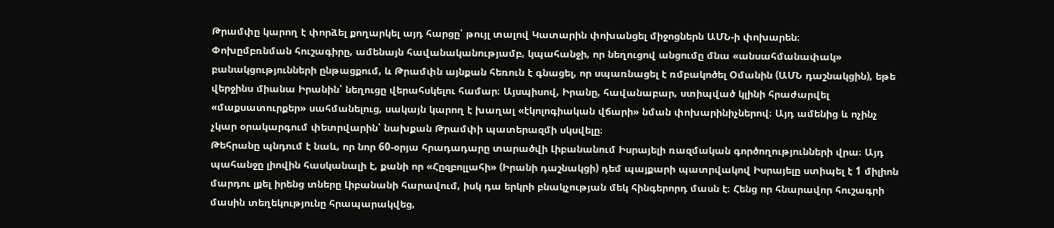Թրամփը կարող է փորձել քողարկել այդ հարցը՝ թույլ տալով Կատարին փոխանցել միջոցներն ԱՄՆ-ի փոխարեն։
Փոխըմբռնման հուշագիրը, ամենայն հավանականությամբ, կպահանջի, որ նեղուցով անցումը մնա «անսահմանափակ» բանակցությունների ընթացքում, և Թրամփն այնքան հեռուն է գնացել, որ սպառնացել է ռմբակոծել Օմանին (ԱՄՆ դաշնակցին), եթե վերջինս միանա Իրանին՝ նեղուցը վերահսկելու համար։ Այսպիսով, Իրանը, հավանաբար, ստիպված կլինի հրաժարվել «մաքսատուրքեր» սահմանելուց, սակայն կարող է խաղալ «էկոլոգիական վճարի» նման փոխարինիչներով։ Այդ ամենից և ոչինչ չկար օրակարգում փետրվարին՝ նախքան Թրամփի պատերազմի սկսվելը։
Թեհրանը պնդում է նաև, որ նոր 60-օրյա հրադադարը տարածվի Լիբանանում Իսրայելի ռազմական գործողությունների վրա։ Այդ պահանջը լիովին հասկանալի է, քանի որ «Հըզբոլլահի» (Իրանի դաշնակցի) դեմ պայքարի պատրվակով Իսրայելը ստիպել է 1 միլիոն մարդու լքել իրենց տները Լիբանանի հարավում, իսկ դա երկրի բնակչության մեկ հինգերորդ մասն է։ Հենց որ հնարավոր հուշագրի մասին տեղեկությունը հրապարակվեց,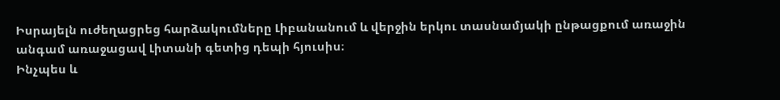Իսրայելն ուժեղացրեց հարձակումները Լիբանանում և վերջին երկու տասնամյակի ընթացքում առաջին անգամ առաջացավ Լիտանի գետից դեպի հյուսիս։
Ինչպես և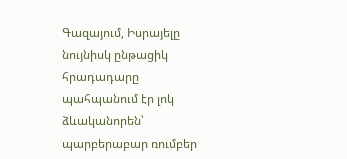Գազայում, Իսրայելը նույնիսկ ընթացիկ հրադադարը պահպանում էր լոկ ձևականորեն՝ պարբերաբար ռումբեր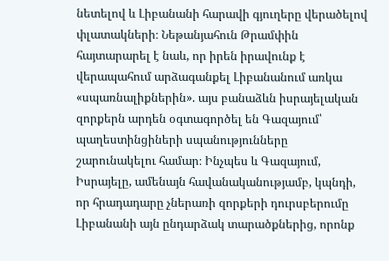նետելով և Լիբանանի հարավի գյուղերը վերածելով փլատակների։ Նեթանյահուն Թրամփին հայտարարել է նաև, որ իրեն իրավունք է վերապահում արձագանքել Լիբանանում առկա «սպառնալիքներին». այս բանաձևն իսրայելական զորքերն արդեն օգտագործել են Գազայում՝ պաղեստինցիների սպանությունները շարունակելու համար։ Ինչպես և Գազայում, Իսրայելը, ամենայն հավանականությամբ, կպնդի, որ հրադադարը չներառի զորքերի դուրսբերումը Լիբանանի այն ընդարձակ տարածքներից, որոնք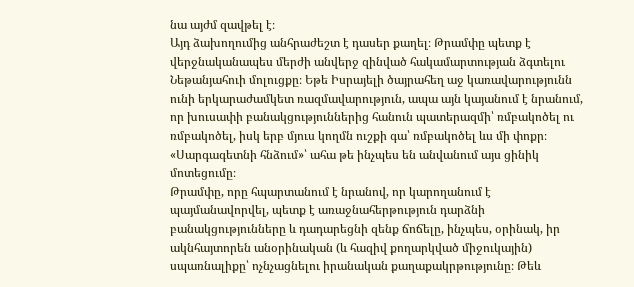նա այժմ զավթել է։
Այդ ձախողումից անհրաժեշտ է դասեր քաղել։ Թրամփը պետք է վերջնականապես մերժի անվերջ զինված հակամարտության ձգտելու Նեթանյահուի մոլուցքը։ Եթե Իսրայելի ծայրահեղ աջ կառավարությունն ունի երկարաժամկետ ռազմավարություն, ապա այն կայանում է նրանում, որ խուսափի բանակցություններից հանուն պատերազմի՝ ռմբակոծել ու ռմբակոծել, իսկ երբ մյուս կողմն ուշքի գա՝ ռմբակոծել ևս մի փոքր։ «Սարգագետնի հնձում»՝ ահա թե ինչպես են անվանում այս ցինիկ մոտեցումը։
Թրամփը, որը հպարտանում է նրանով, որ կարողանում է պայմանավորվել, պետք է առաջնահերթություն դարձնի բանակցությունները և դադարեցնի զենք ճոճելը, ինչպես, օրինակ, իր ակնհայտորեն անօրինական (և հազիվ քողարկված միջուկային) սպառնալիքը՝ ոչնչացնելու իրանական քաղաքակրթությունը։ Թեև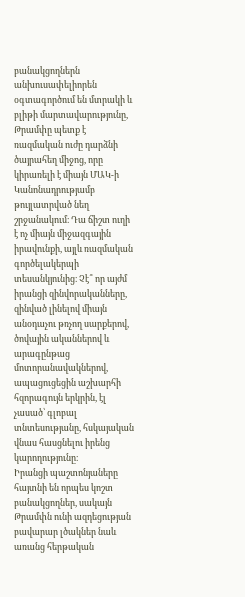բանակցողներն անխուսափելիորեն օգտագործում են մտրակի և բլիթի մարտավարությունը, Թրամփը պետք է ռազմական ուժը դարձնի ծայրահեղ միջոց, որը կիրառելի է միայն ՄԱԿ-ի Կանոնադրությամբ թույլատրված նեղ շրջանակում։ Դա ճիշտ ուղի է ոչ միայն միջազգային իրավունքի, այլև ռազմական գործելակերպի տեսանկյունից։ Չէ՞ որ այժմ իրանցի զինվորականները, զինված լինելով միայն անօդաչու թռչող սարքերով, ծովային ականներով և արագընթաց մոտորանավակներով, ապացուցեցին աշխարհի հզորագույն երկրին, էլ չասած՝ գլոբալ տնտեսությանը, հսկայական վնաս հասցնելու իրենց կարողությունը։
Իրանցի պաշտոնյաները հայտնի են որպես կոշտ բանակցողներ, սակայն Թրամփն ունի ազդեցության բավարար լծակներ նաև առանց հերթական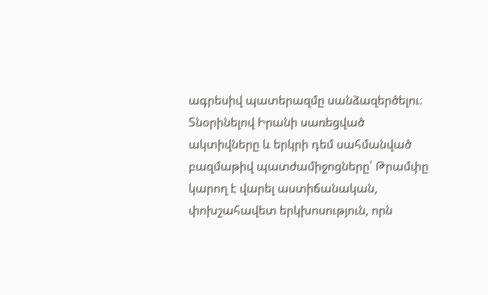ագրեսիվ պատերազմը սանձազերծելու։ Տնօրինելով Իրանի սառեցված ակտիվները և երկրի դեմ սահմանված բազմաթիվ պատժամիջոցները՝ Թրամփը կարող է վարել աստիճանական, փոխշահավետ երկխոսություն, որն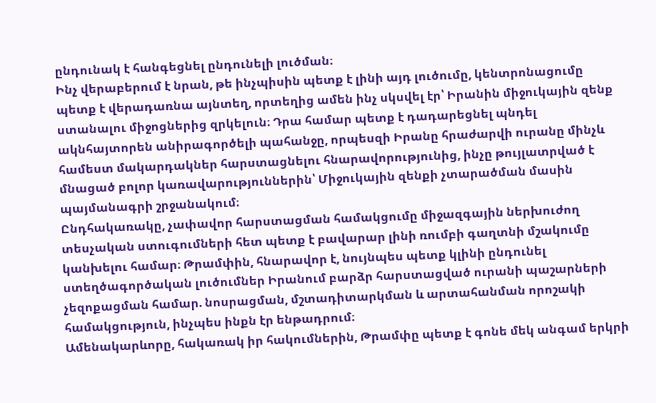ընդունակ է հանգեցնել ընդունելի լուծման։
Ինչ վերաբերում է նրան, թե ինչպիսին պետք է լինի այդ լուծումը, կենտրոնացումը պետք է վերադառնա այնտեղ, որտեղից ամեն ինչ սկսվել էր՝ Իրանին միջուկային զենք ստանալու միջոցներից զրկելուն։ Դրա համար պետք է դադարեցնել պնդել ակնհայտորեն անիրագործելի պահանջը, որպեսզի Իրանը հրաժարվի ուրանը մինչև համեստ մակարդակներ հարստացնելու հնարավորությունից, ինչը թույլատրված է մնացած բոլոր կառավարություններին՝ Միջուկային զենքի չտարածման մասին պայմանագրի շրջանակում։
Ընդհակառակը, չափավոր հարստացման համակցումը միջազգային ներխուժող տեսչական ստուգումների հետ պետք է բավարար լինի ռումբի գաղտնի մշակումը կանխելու համար։ Թրամփին, հնարավոր է, նույնպես պետք կլինի ընդունել ստեղծագործական լուծումներ Իրանում բարձր հարստացված ուրանի պաշարների չեզոքացման համար. նոսրացման, մշտադիտարկման և արտահանման որոշակի համակցություն, ինչպես ինքն էր ենթադրում։
Ամենակարևորը, հակառակ իր հակումներին, Թրամփը պետք է գոնե մեկ անգամ երկրի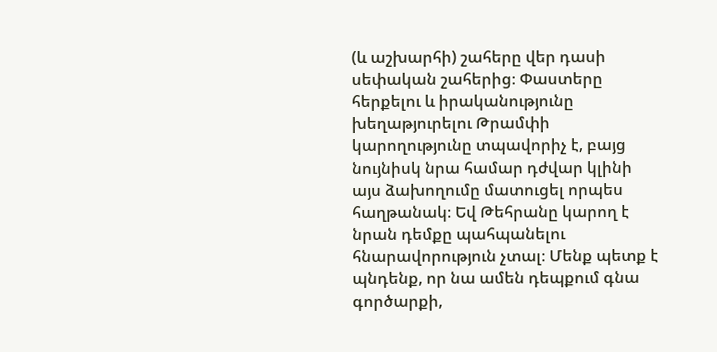(և աշխարհի) շահերը վեր դասի սեփական շահերից։ Փաստերը հերքելու և իրականությունը խեղաթյուրելու Թրամփի կարողությունը տպավորիչ է, բայց նույնիսկ նրա համար դժվար կլինի այս ձախողումը մատուցել որպես հաղթանակ։ Եվ Թեհրանը կարող է նրան դեմքը պահպանելու հնարավորություն չտալ։ Մենք պետք է պնդենք, որ նա ամեն դեպքում գնա գործարքի,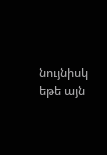նույնիսկ եթե այն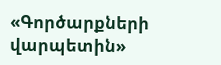«Գործարքների վարպետին»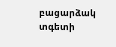բացարձակ տգետի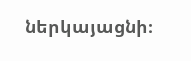ներկայացնի։